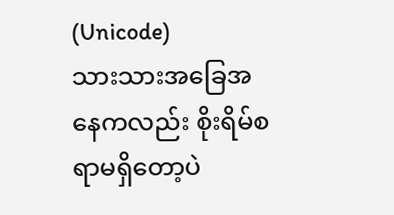(Unicode)
သားသားအခြေအနေကလည်း စိုးရိမ်စရာမရှိတော့ပဲ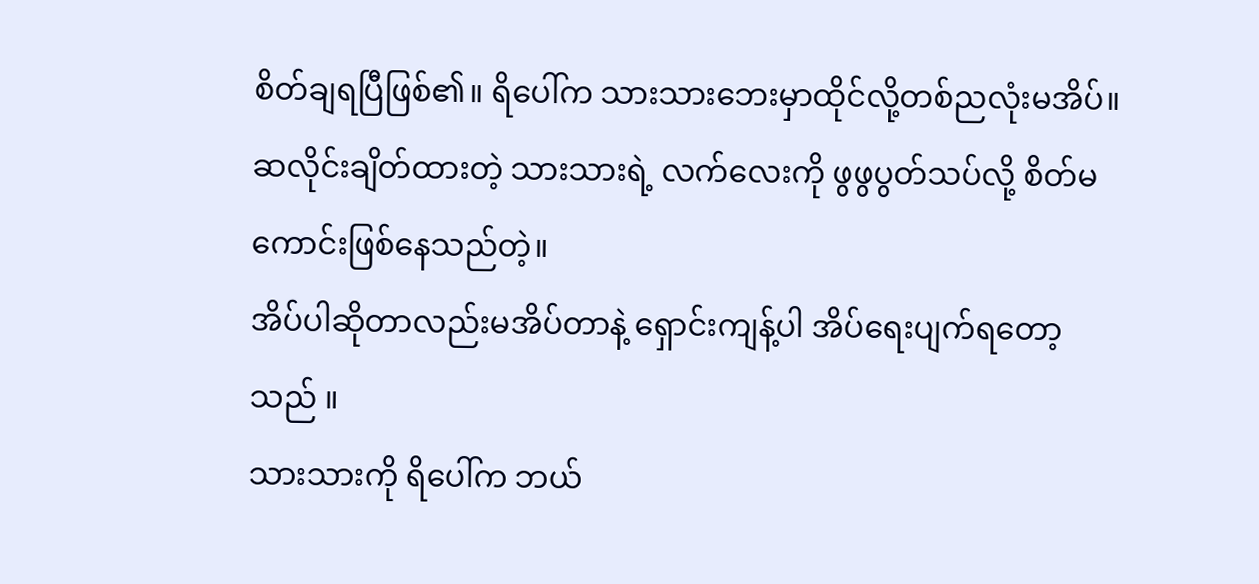စိတ်ချရပြီဖြစ်၏။ ရိပေါ်က သားသားဘေးမှာထိုင်လို့တစ်ညလုံးမအိပ်။ ဆလိုင်းချိတ်ထားတဲ့ သားသားရဲ့ လက်လေးကို ဖွဖွပွတ်သပ်လို့ စိတ်မကောင်းဖြစ်နေသည်တဲ့။
အိပ်ပါဆိုတာလည်းမအိပ်တာနဲ့ ရှောင်းကျန့်ပါ အိပ်ရေးပျက်ရတော့သည် ။
သားသားကို ရိပေါ်က ဘယ်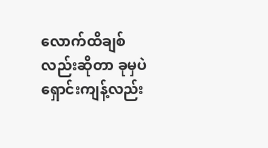လောက်ထိချစ်လည်းဆိုတာ ခုမှပဲ ရှောင်းကျန့်လည်း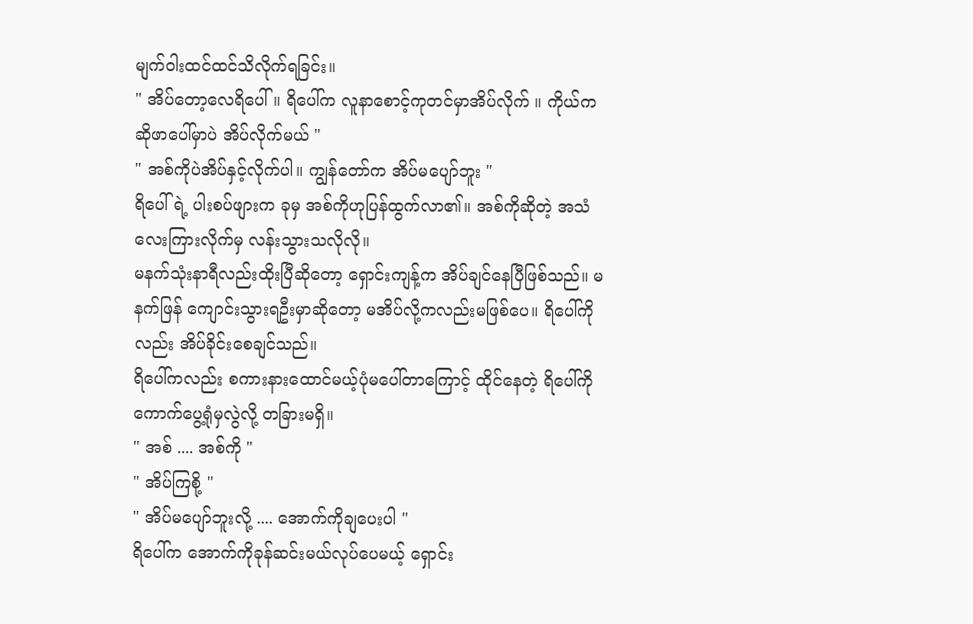မျက်ဝါးထင်ထင်သိလိုက်ရခြင်း။
" အိပ်တော့လေရိပေါ်။ ရိပေါ်က လူနာစောင့်ကုတင်မှာအိပ်လိုက် ။ ကိုယ်က ဆိုဖာပေါ်မှာပဲ အိပ်လိုက်မယ် "
" အစ်ကိုပဲအိပ်နှင့်လိုက်ပါ။ ကျွန်တော်က အိပ်မပျော်ဘူး "
ရိပေါ်ရဲ့ ပါးစပ်ဖျားက ခုမှ အစ်ကိုဟုပြန်ထွက်လာ၏။ အစ်ကိုဆိုတဲ့ အသံလေးကြားလိုက်မှ လန်းသွားသလိုလို။
မနက်သုံးနာရီလည်းထိုးပြီဆိုတော့ ရှောင်းကျန့်က အိပ်ချင်နေပြီဖြစ်သည်။ မနက်ဖြန် ကျောင်းသွားရဦးမှာဆိုတော့ မအိပ်လို့ကလည်းမဖြစ်ပေ။ ရိပေါ်ကိုလည်း အိပ်ခိုင်းစေချင်သည်။
ရိပေါ်ကလည်း စကားနားထောင်မယ့်ပုံမပေါ်တာကြောင့် ထိုင်နေတဲ့ ရိပေါ်ကို ကောက်ပွေ့ရုံမှလွဲလို့ တခြားမရှိ။
" အစ် .... အစ်ကို "
" အိပ်ကြစို့ "
" အိပ်မပျော်ဘူးလို့ .... အောက်ကိုချပေးပါ "
ရိပေါ်က အောက်ကိုခုန်ဆင်းမယ်လုပ်ပေမယ့် ရှောင်း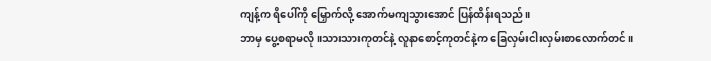ကျန့်က ရိပေါ်ကို မြှောက်လို့ အောက်မကျသွားအောင် ပြန်ထိန်းရသည်။
ဘာမှ ပွေ့စရာမလို။သားသားကုတင်နဲ့ လူနာစောင့်ကုတင်နဲ့က ခြေလှမ်းငါးလှမ်းစာလောက်တင်။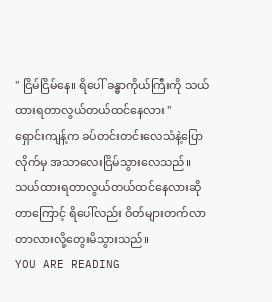" ငြိမ်ငြိမ်နေ။ ရိပေါ် ခန္ဓာကိုယ်ကြီးကို သယ်ထားရတာလွယ်တယ်ထင်နေလား "
ရှောင်းကျန့်က ခပ်တင်းတင်းလေသံနဲ့ပြောလိုက်မှ အသာလေးငြိမ်သွားလေသည်။
သယ်ထားရတာလွယ်တယ်ထင်နေလားဆိုတာကြောင့် ရိပေါ်လည်း ဝိတ်များတက်လာတာလားလို့တွေးမိသွားသည်။
YOU ARE READING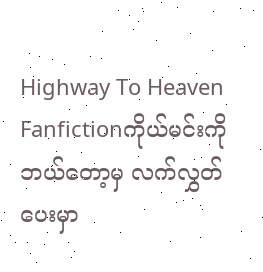Highway To Heaven
Fanfictionကိုယ်မင်းကိုဘယ်တော့မှ လက်လွှတ်ပေးမှာ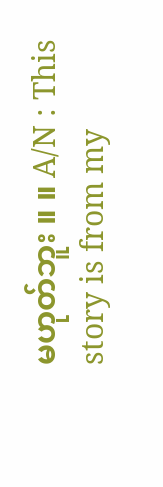မဟုတ်ဘူး ။ ။ A/N : This story is from my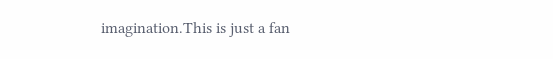imagination.This is just a fan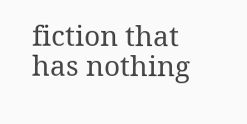fiction that has nothing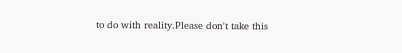to do with reality.Please don't take this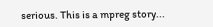serious. This is a mpreg story...